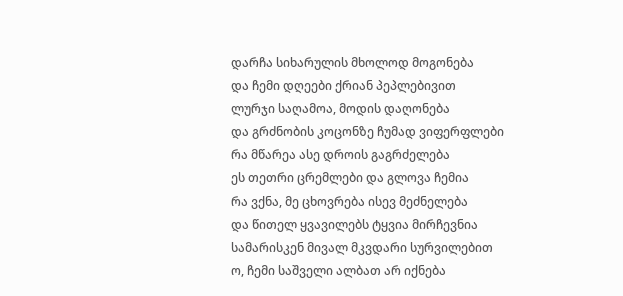დარჩა სიხარულის მხოლოდ მოგონება
და ჩემი დღეები ქრიან პეპლებივით
ლურჯი საღამოა, მოდის დაღონება
და გრძნობის კოცონზე ჩუმად ვიფერფლები
რა მწარეა ასე დროის გაგრძელება
ეს თეთრი ცრემლები და გლოვა ჩემია
რა ვქნა, მე ცხოვრება ისევ მეძნელება
და წითელ ყვავილებს ტყვია მირჩევნია
სამარისკენ მივალ მკვდარი სურვილებით
ო, ჩემი საშველი ალბათ არ იქნება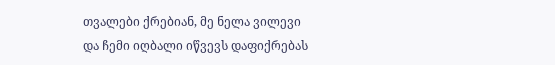თვალები ქრებიან, მე ნელა ვილევი
და ჩემი იღბალი იწვევს დაფიქრებას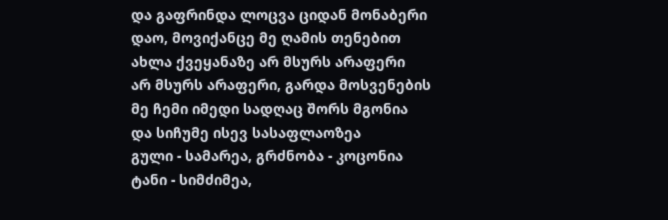და გაფრინდა ლოცვა ციდან მონაბერი
დაო, მოვიქანცე მე ღამის თენებით
ახლა ქვეყანაზე არ მსურს არაფერი
არ მსურს არაფერი, გარდა მოსვენების
მე ჩემი იმედი სადღაც შორს მგონია
და სიჩუმე ისევ სასაფლაოზეა
გული - სამარეა, გრძნობა - კოცონია
ტანი - სიმძიმეა,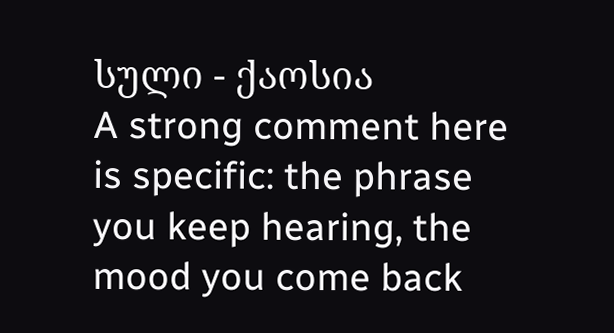სული - ქაოსია
A strong comment here is specific: the phrase you keep hearing, the mood you come back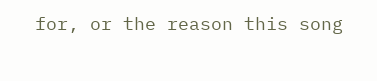for, or the reason this song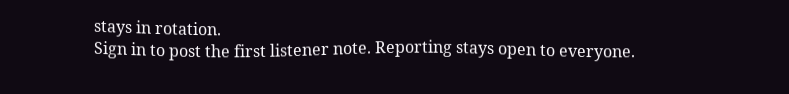stays in rotation.
Sign in to post the first listener note. Reporting stays open to everyone.